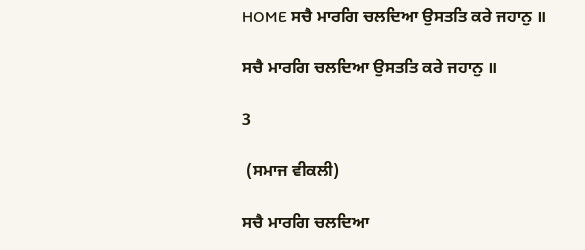HOME ਸਚੈ ਮਾਰਗਿ ਚਲਦਿਆ ਉਸਤਤਿ ਕਰੇ ਜਹਾਨੁ ॥

ਸਚੈ ਮਾਰਗਿ ਚਲਦਿਆ ਉਸਤਤਿ ਕਰੇ ਜਹਾਨੁ ॥

3

 (ਸਮਾਜ ਵੀਕਲੀ)

ਸਚੈ ਮਾਰਗਿ ਚਲਦਿਆ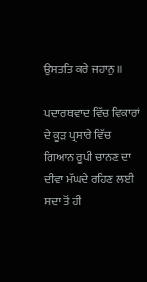ਉਸਤਤਿ ਕਰੇ ਜਹਾਨੁ ॥

ਪਦਾਰਥਵਾਦ ਵਿੱਚ ਵਿਕਾਰਾਂ ਦੇ ਕੂੜ ਪ੍ਰਸਾਰੇ ਵਿੱਚ ਗਿਆਨ ਰੂਪੀ ਚਾਨਣ ਦਾ ਦੀਵਾ ਮੱਘਦੇ ਰਹਿਣ ਲਈ ਸਦਾ ਤੋਂ ਹੀ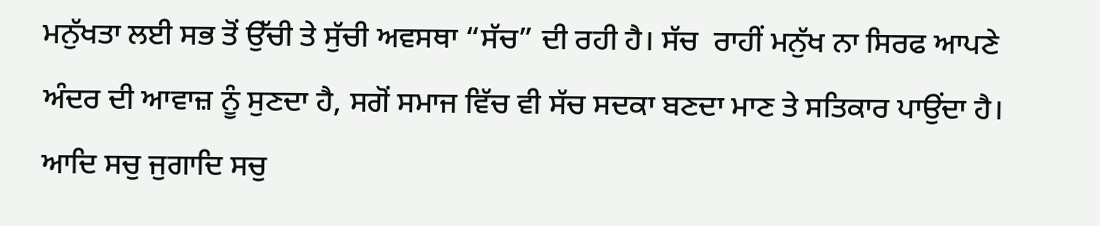ਮਨੁੱਖਤਾ ਲਈ ਸਭ ਤੋਂ ਉੱਚੀ ਤੇ ਸੁੱਚੀ ਅਵਸਥਾ “ਸੱਚ” ਦੀ ਰਹੀ ਹੈ। ਸੱਚ  ਰਾਹੀਂ ਮਨੁੱਖ ਨਾ ਸਿਰਫ ਆਪਣੇ ਅੰਦਰ ਦੀ ਆਵਾਜ਼ ਨੂੰ ਸੁਣਦਾ ਹੈ, ਸਗੋਂ ਸਮਾਜ ਵਿੱਚ ਵੀ ਸੱਚ ਸਦਕਾ ਬਣਦਾ ਮਾਣ ਤੇ ਸਤਿਕਾਰ ਪਾਉਂਦਾ ਹੈ।
ਆਦਿ ਸਚੁ ਜੁਗਾਦਿ ਸਚੁ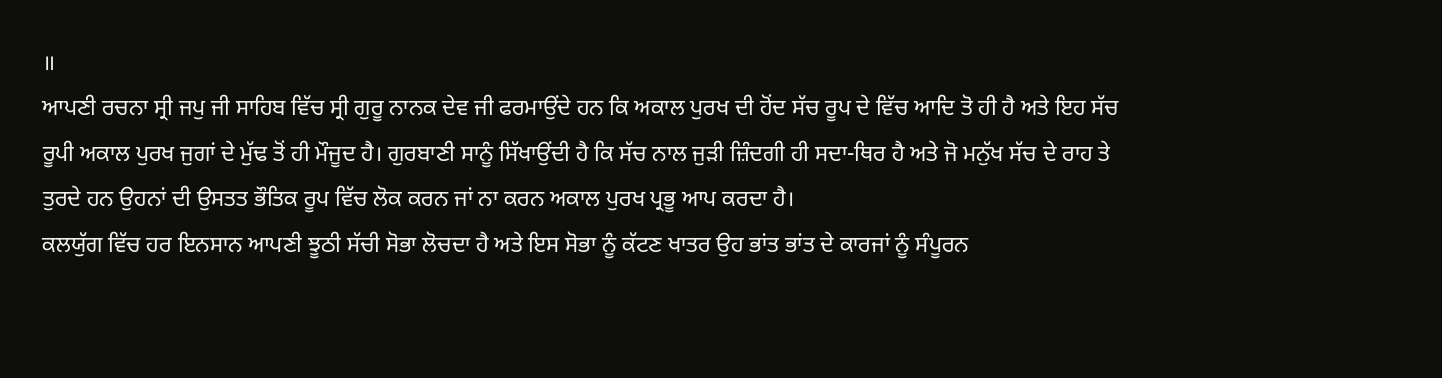॥
ਆਪਣੀ ਰਚਨਾ ਸ੍ਰੀ ਜਪੁ ਜੀ ਸਾਹਿਬ ਵਿੱਚ ਸ੍ਰੀ ਗੁਰੂ ਨਾਨਕ ਦੇਵ ਜੀ ਫਰਮਾਉਂਦੇ ਹਨ ਕਿ ਅਕਾਲ ਪੁਰਖ ਦੀ ਹੋਂਦ ਸੱਚ ਰੂਪ ਦੇ ਵਿੱਚ ਆਦਿ ਤੋ ਹੀ ਹੈ ਅਤੇ ਇਹ ਸੱਚ ਰੂਪੀ ਅਕਾਲ ਪੁਰਖ ਜੁਗਾਂ ਦੇ ਮੁੱਢ ਤੋਂ ਹੀ ਮੌਜੂਦ ਹੈ। ਗੁਰਬਾਣੀ ਸਾਨੂੰ ਸਿੱਖਾਉਂਦੀ ਹੈ ਕਿ ਸੱਚ ਨਾਲ ਜੁੜੀ ਜ਼ਿੰਦਗੀ ਹੀ ਸਦਾ-ਥਿਰ ਹੈ ਅਤੇ ਜੋ ਮਨੁੱਖ ਸੱਚ ਦੇ ਰਾਹ ਤੇ ਤੁਰਦੇ ਹਨ ਉਹਨਾਂ ਦੀ ਉਸਤਤ ਭੌਤਿਕ ਰੂਪ ਵਿੱਚ ਲੋਕ ਕਰਨ ਜਾਂ ਨਾ ਕਰਨ ਅਕਾਲ ਪੁਰਖ ਪ੍ਰਭੂ ਆਪ ਕਰਦਾ ਹੈ।
ਕਲਯੁੱਗ ਵਿੱਚ ਹਰ ਇਨਸਾਨ ਆਪਣੀ ਝੂਠੀ ਸੱਚੀ ਸੋਭਾ ਲੋਚਦਾ ਹੈ ਅਤੇ ਇਸ ਸੋਭਾ ਨੂੰ ਕੱਟਣ ਖਾਤਰ ਉਹ ਭਾਂਤ ਭਾਂਤ ਦੇ ਕਾਰਜਾਂ ਨੂੰ ਸੰਪੂਰਨ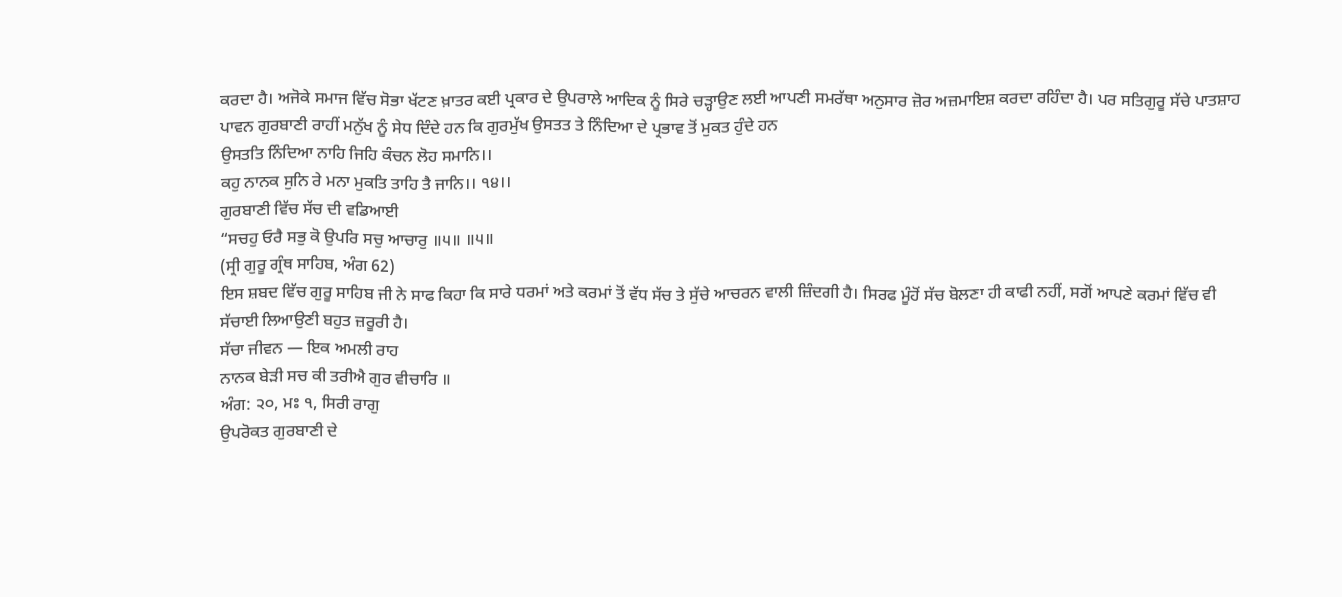ਕਰਦਾ ਹੈ। ਅਜੋਕੇ ਸਮਾਜ ਵਿੱਚ ਸੋਭਾ ਖੱਟਣ ਖ਼ਾਤਰ ਕਈ ਪ੍ਰਕਾਰ ਦੇ ਉਪਰਾਲੇ ਆਦਿਕ ਨੂੰ ਸਿਰੇ ਚੜ੍ਹਾਉਣ ਲਈ ਆਪਣੀ ਸਮਰੱਥਾ ਅਨੁਸਾਰ ਜ਼ੋਰ ਅਜ਼ਮਾਇਸ਼ ਕਰਦਾ ਰਹਿੰਦਾ ਹੈ। ਪਰ ਸਤਿਗੁਰੂ ਸੱਚੇ ਪਾਤਸ਼ਾਹ ਪਾਵਨ ਗੁਰਬਾਣੀ ਰਾਹੀਂ ਮਨੁੱਖ ਨੂੰ ਸੇਧ ਦਿੰਦੇ ਹਨ ਕਿ ਗੁਰਮੁੱਖ ਉਸਤਤ ਤੇ ਨਿੰਦਿਆ ਦੇ ਪ੍ਰਭਾਵ ਤੋਂ ਮੁਕਤ ਹੁੰਦੇ ਹਨ
ਉਸਤਤਿ ਨਿੰਦਿਆ ਨਾਹਿ ਜਿਹਿ ਕੰਚਨ ਲੋਹ ਸਮਾਨਿ।।
ਕਹੁ ਨਾਨਕ ਸੁਨਿ ਰੇ ਮਨਾ ਮੁਕਤਿ ਤਾਹਿ ਤੈ ਜਾਨਿ।। ੧੪।।
ਗੁਰਬਾਣੀ ਵਿੱਚ ਸੱਚ ਦੀ ਵਡਿਆਈ
“ਸਚਹੁ ਓਰੈ ਸਭੁ ਕੋ ਉਪਰਿ ਸਚੁ ਆਚਾਰੁ ॥੫॥ ॥੫॥
(ਸ੍ਰੀ ਗੁਰੂ ਗ੍ਰੰਥ ਸਾਹਿਬ, ਅੰਗ 62)
ਇਸ ਸ਼ਬਦ ਵਿੱਚ ਗੁਰੂ ਸਾਹਿਬ ਜੀ ਨੇ ਸਾਫ ਕਿਹਾ ਕਿ ਸਾਰੇ ਧਰਮਾਂ ਅਤੇ ਕਰਮਾਂ ਤੋਂ ਵੱਧ ਸੱਚ ਤੇ ਸੁੱਚੇ ਆਚਰਨ ਵਾਲੀ ਜ਼ਿੰਦਗੀ ਹੈ। ਸਿਰਫ ਮੂੰਹੋਂ ਸੱਚ ਬੋਲਣਾ ਹੀ ਕਾਫੀ ਨਹੀਂ, ਸਗੋਂ ਆਪਣੇ ਕਰਮਾਂ ਵਿੱਚ ਵੀ ਸੱਚਾਈ ਲਿਆਉਣੀ ਬਹੁਤ ਜ਼ਰੂਰੀ ਹੈ।
ਸੱਚਾ ਜੀਵਨ — ਇਕ ਅਮਲੀ ਰਾਹ
ਨਾਨਕ ਬੇੜੀ ਸਚ ਕੀ ਤਰੀਐ ਗੁਰ ਵੀਚਾਰਿ ॥
ਅੰਗ: ੨੦, ਮਃ ੧, ਸਿਰੀ ਰਾਗੁ
ਉਪਰੋਕਤ ਗੁਰਬਾਣੀ ਦੇ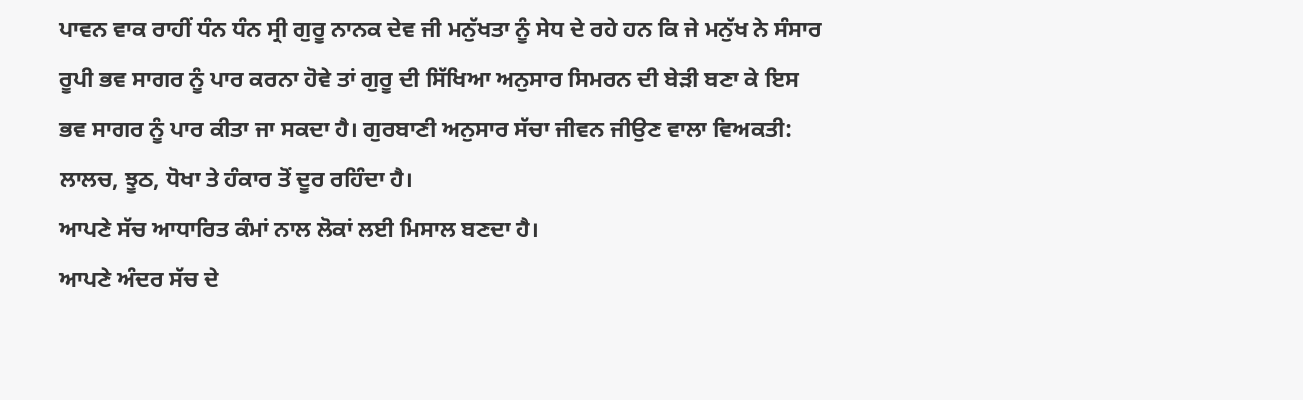ਪਾਵਨ ਵਾਕ ਰਾਹੀਂ ਧੰਨ ਧੰਨ ਸ੍ਰੀ ਗੁਰੂ ਨਾਨਕ ਦੇਵ ਜੀ ਮਨੁੱਖਤਾ ਨੂੰ ਸੇਧ ਦੇ ਰਹੇ ਹਨ ਕਿ ਜੇ ਮਨੁੱਖ ਨੇ ਸੰਸਾਰ ਰੂਪੀ ਭਵ ਸਾਗਰ ਨੂੰ ਪਾਰ ਕਰਨਾ ਹੋਵੇ ਤਾਂ ਗੁਰੂ ਦੀ ਸਿੱਖਿਆ ਅਨੁਸਾਰ ਸਿਮਰਨ ਦੀ ਬੇੜੀ ਬਣਾ ਕੇ ਇਸ ਭਵ ਸਾਗਰ ਨੂੰ ਪਾਰ ਕੀਤਾ ਜਾ ਸਕਦਾ ਹੈ। ਗੁਰਬਾਣੀ ਅਨੁਸਾਰ ਸੱਚਾ ਜੀਵਨ ਜੀਉਣ ਵਾਲਾ ਵਿਅਕਤੀ:
ਲਾਲਚ, ਝੂਠ, ਧੋਖਾ ਤੇ ਹੰਕਾਰ ਤੋਂ ਦੂਰ ਰਹਿੰਦਾ ਹੈ।
ਆਪਣੇ ਸੱਚ ਆਧਾਰਿਤ ਕੰਮਾਂ ਨਾਲ ਲੋਕਾਂ ਲਈ ਮਿਸਾਲ ਬਣਦਾ ਹੈ।
ਆਪਣੇ ਅੰਦਰ ਸੱਚ ਦੇ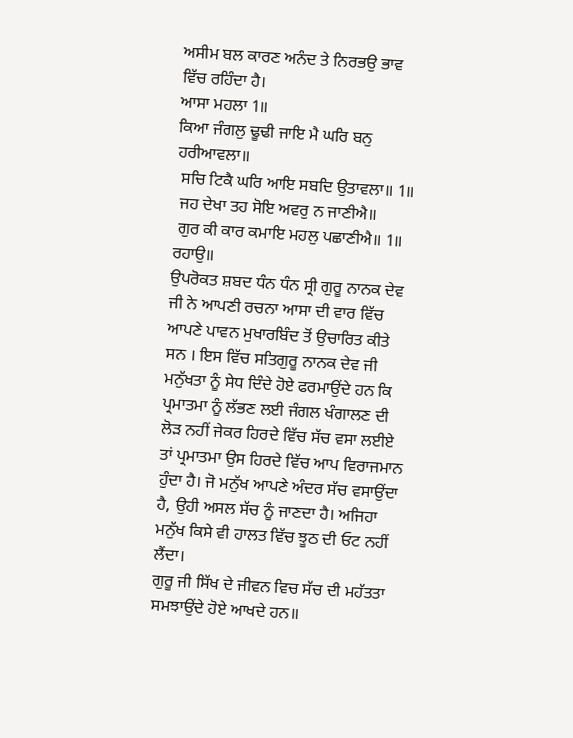ਅਸੀਮ ਬਲ ਕਾਰਣ ਅਨੰਦ ਤੇ ਨਿਰਭਉ ਭਾਵ ਵਿੱਚ ਰਹਿੰਦਾ ਹੈ।
ਆਸਾ ਮਹਲਾ 1॥
ਕਿਆ ਜੰਗਲੁ ਢੂਢੀ ਜਾਇ ਮੈ ਘਰਿ ਬਨੁ ਹਰੀਆਵਲਾ॥
 ਸਚਿ ਟਿਕੈ ਘਰਿ ਆਇ ਸਬਦਿ ਉਤਾਵਲਾ॥ 1॥
 ਜਹ ਦੇਖਾ ਤਹ ਸੋਇ ਅਵਰੁ ਨ ਜਾਣੀਐ॥
 ਗੁਰ ਕੀ ਕਾਰ ਕਮਾਇ ਮਹਲੁ ਪਛਾਣੀਐ॥ 1॥ ਰਹਾਉ॥
ਉਪਰੋਕਤ ਸ਼ਬਦ ਧੰਨ ਧੰਨ ਸ੍ਰੀ ਗੁਰੂ ਨਾਨਕ ਦੇਵ ਜੀ ਨੇ ਆਪਣੀ ਰਚਨਾ ਆਸਾ ਦੀ ਵਾਰ ਵਿੱਚ ਆਪਣੇ ਪਾਵਨ ਮੁਖਾਰਬਿੰਦ ਤੋਂ ਉਚਾਰਿਤ ਕੀਤੇ ਸਨ । ਇਸ ਵਿੱਚ ਸਤਿਗੁਰੂ ਨਾਨਕ ਦੇਵ ਜੀ ਮਨੁੱਖਤਾ ਨੂੰ ਸੇਧ ਦਿੰਦੇ ਹੋਏ ਫਰਮਾਉਂਦੇ ਹਨ ਕਿ ਪ੍ਰਮਾਤਮਾ ਨੂੰ ਲੱਭਣ ਲਈ ਜੰਗਲ ਖੰਗਾਲਣ ਦੀ ਲੋੜ ਨਹੀਂ ਜੇਕਰ ਹਿਰਦੇ ਵਿੱਚ ਸੱਚ ਵਸਾ ਲਈਏ ਤਾਂ ਪ੍ਰਮਾਤਮਾ ਉਸ ਹਿਰਦੇ ਵਿੱਚ ਆਪ ਵਿਰਾਜਮਾਨ ਹੁੰਦਾ ਹੈ। ਜੋ ਮਨੁੱਖ ਆਪਣੇ ਅੰਦਰ ਸੱਚ ਵਸਾਉਂਦਾ ਹੈ, ਉਹੀ ਅਸਲ ਸੱਚ ਨੂੰ ਜਾਣਦਾ ਹੈ। ਅਜਿਹਾ ਮਨੁੱਖ ਕਿਸੇ ਵੀ ਹਾਲਤ ਵਿੱਚ ਝੂਠ ਦੀ ਓਟ ਨਹੀਂ ਲੈਂਦਾ।
ਗੁਰੂ ਜੀ ਸਿੱਖ ਦੇ ਜੀਵਨ ਵਿਚ ਸੱਚ ਦੀ ਮਹੱਤਤਾ ਸਮਝਾਉਂਦੇ ਹੋਏ ਆਖਦੇ ਹਨ॥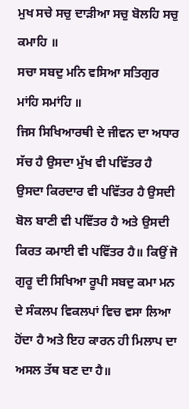ਮੁਖ ਸਚੇ ਸਚੁ ਦਾੜੀਆ ਸਚੁ ਬੋਲਹਿ ਸਚੁ ਕਮਾਹਿ ॥
ਸਚਾ ਸਬਦੁ ਮਨਿ ਵਸਿਆ ਸਤਿਗੁਰ ਮਾਂਹਿ ਸਮਾਂਹਿ ॥
ਜਿਸ ਸਿਖਿਆਰਥੀ ਦੇ ਜੀਵਨ ਦਾ ਅਧਾਰ ਸੱਚ ਹੈ ਉਸਦਾ ਮੁੱਖ ਵੀ ਪਵਿੱਤਰ ਹੈ ਉਸਦਾ ਕਿਰਦਾਰ ਵੀ ਪਵਿੱਤਰ ਹੈ ਉਸਦੀ ਬੋਲ ਬਾਣੀ ਵੀ ਪਵਿੱਤਰ ਹੈ ਅਤੇ ਉਸਦੀ ਕਿਰਤ ਕਮਾਈ ਵੀ ਪਵਿੱਤਰ ਹੈ॥ ਕਿਉਂ ਜੋ ਗੁਰੂ ਦੀ ਸਿਖਿਆ ਰੂਪੀ ਸਬਦੁ ਕਮਾ ਮਨ ਦੇ ਸੰਕਲਪ ਵਿਕਲਪਾਂ ਵਿਚ ਵਸਾ ਲਿਆ ਹੋਂਦਾ ਹੈ ਅਤੇ ਇਹ ਕਾਰਨ ਹੀ ਮਿਲਾਪ ਦਾ ਅਸਲ ਤੱਥ ਬਣ ਦਾ ਹੈ॥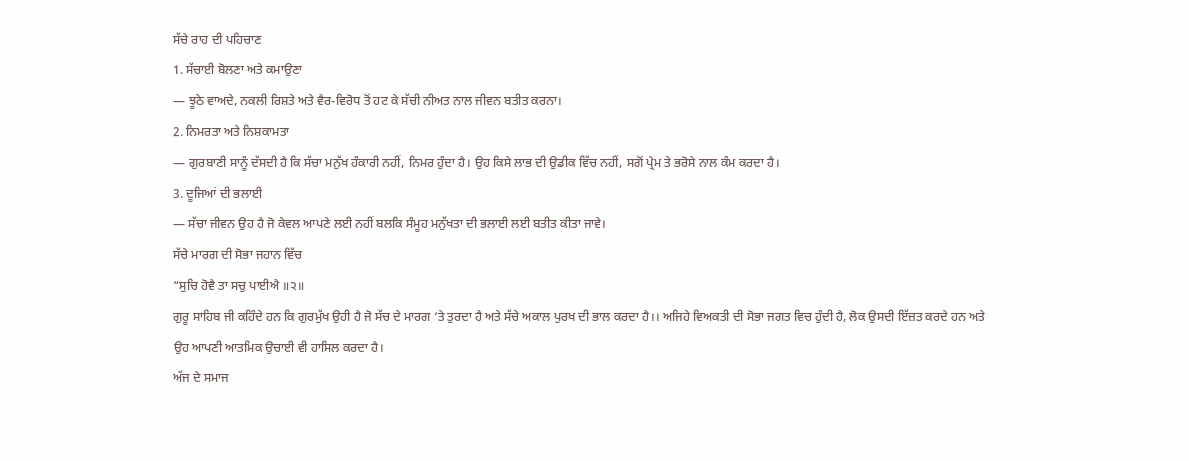ਸੱਚੇ ਰਾਹ ਦੀ ਪਹਿਚਾਣ
1. ਸੱਚਾਈ ਬੋਲਣਾ ਅਤੇ ਕਮਾਉਣਾ
— ਝੂਠੇ ਵਾਅਦੇ, ਨਕਲੀ ਰਿਸ਼ਤੇ ਅਤੇ ਵੈਰ-ਵਿਰੋਧ ਤੋਂ ਹਟ ਕੇ ਸੱਚੀ ਨੀਅਤ ਨਾਲ ਜੀਵਨ ਬਤੀਤ ਕਰਨਾ।
2. ਨਿਮਰਤਾ ਅਤੇ ਨਿਸ਼ਕਾਮਤਾ
— ਗੁਰਬਾਣੀ ਸਾਨੂੰ ਦੱਸਦੀ ਹੈ ਕਿ ਸੱਚਾ ਮਨੁੱਖ ਹੰਕਾਰੀ ਨਹੀਂ, ਨਿਮਰ ਹੁੰਦਾ ਹੈ। ਉਹ ਕਿਸੇ ਲਾਭ ਦੀ ਉਡੀਕ ਵਿੱਚ ਨਹੀਂ, ਸਗੋਂ ਪ੍ਰੇਮ ਤੇ ਭਰੋਸੇ ਨਾਲ ਕੰਮ ਕਰਦਾ ਹੈ।
3. ਦੂਜਿਆਂ ਦੀ ਭਲਾਈ
— ਸੱਚਾ ਜੀਵਨ ਉਹ ਹੈ ਜੋ ਕੇਵਲ ਆਪਣੇ ਲਈ ਨਹੀਂ ਬਲਕਿ ਸੰਮੂਹ ਮਨੁੱਖਤਾ ਦੀ ਭਲਾਈ ਲਈ ਬਤੀਤ ਕੀਤਾ ਜਾਵੇ।
ਸੱਚੇ ਮਾਰਗ ਦੀ ਸੋਭਾ ਜਹਾਨ ਵਿੱਚ
“ਸੁਚਿ ਹੋਵੈ ਤਾ ਸਚੁ ਪਾਈਐ ॥੨॥
ਗੁਰੂ ਸਾਹਿਬ ਜੀ ਕਹਿੰਦੇ ਹਨ ਕਿ ਗੁਰਮੁੱਖ ਉਹੀ ਹੈ ਜੋ ਸੱਚ ਦੇ ਮਾਰਗ ‘ਤੇ ਤੁਰਦਾ ਹੈ ਅਤੇ ਸੱਚੇ ਅਕਾਲ ਪੁਰਖ ਦੀ ਭਾਲ ਕਰਦਾ ਹੈ।। ਅਜਿਹੇ ਵਿਅਕਤੀ ਦੀ ਸੋਭਾ ਜਗਤ ਵਿਚ ਹੁੰਦੀ ਹੈ, ਲੋਕ ਉਸਦੀ ਇੱਜ਼ਤ ਕਰਦੇ ਹਨ ਅਤੇ ਉਹ ਆਪਣੀ ਆਤਮਿਕ ਉਚਾਈ ਵੀ ਹਾਸਿਲ ਕਰਦਾ ਹੈ।
ਅੱਜ ਦੇ ਸਮਾਜ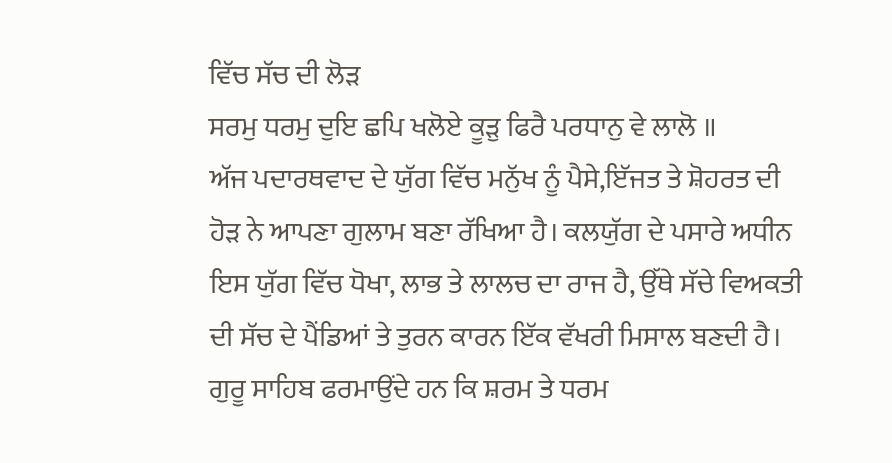ਵਿੱਚ ਸੱਚ ਦੀ ਲੋੜ
ਸਰਮੁ ਧਰਮੁ ਦੁਇ ਛਪਿ ਖਲੋਏ ਕੂੜੁ ਫਿਰੈ ਪਰਧਾਨੁ ਵੇ ਲਾਲੋ ॥
ਅੱਜ ਪਦਾਰਥਵਾਦ ਦੇ ਯੁੱਗ ਵਿੱਚ ਮਨੁੱਖ ਨੂੰ ਪੈਸੇ,ਇੱਜਤ ਤੇ ਸ਼ੋਹਰਤ ਦੀ ਹੋੜ ਨੇ ਆਪਣਾ ਗੁਲਾਮ ਬਣਾ ਰੱਖਿਆ ਹੈ। ਕਲਯੁੱਗ ਦੇ ਪਸਾਰੇ ਅਧੀਨ ਇਸ ਯੁੱਗ ਵਿੱਚ ਧੋਖਾ, ਲਾਭ ਤੇ ਲਾਲਚ ਦਾ ਰਾਜ ਹੈ, ਉੱਥੇ ਸੱਚੇ ਵਿਅਕਤੀ ਦੀ ਸੱਚ ਦੇ ਪੈਂਡਿਆਂ ਤੇ ਤੁਰਨ ਕਾਰਨ ਇੱਕ ਵੱਖਰੀ ਮਿਸਾਲ ਬਣਦੀ ਹੈ। ਗੁਰੂ ਸਾਹਿਬ ਫਰਮਾਉਂਦੇ ਹਨ ਕਿ ਸ਼ਰਮ ਤੇ ਧਰਮ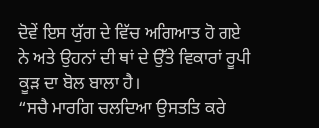ਦੋਵੇਂ ਇਸ ਯੁੱਗ ਦੇ ਵਿੱਚ ਅਗਿਆਤ ਹੋ ਗਏ ਨੇ ਅਤੇ ਉਹਨਾਂ ਦੀ ਥਾਂ ਦੇ ਉੱਤੇ ਵਿਕਾਰਾਂ ਰੂਪੀ ਕੂੜ ਦਾ ਬੋਲ ਬਾਲਾ ਹੈ।
“ਸਚੈ ਮਾਰਗਿ ਚਲਦਿਆ ਉਸਤਤਿ ਕਰੇ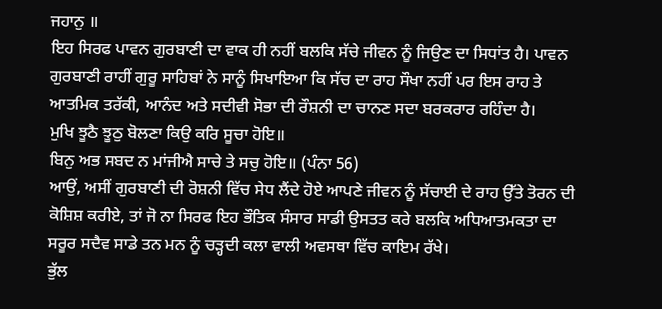ਜਹਾਨੁ ॥
ਇਹ ਸਿਰਫ ਪਾਵਨ ਗੁਰਬਾਣੀ ਦਾ ਵਾਕ ਹੀ ਨਹੀਂ ਬਲਕਿ ਸੱਚੇ ਜੀਵਨ ਨੂੰ ਜਿਉਣ ਦਾ ਸਿਧਾਂਤ ਹੈ। ਪਾਵਨ ਗੁਰਬਾਣੀ ਰਾਹੀਂ ਗੁਰੂ ਸਾਹਿਬਾਂ ਨੇ ਸਾਨੂੰ ਸਿਖਾਇਆ ਕਿ ਸੱਚ ਦਾ ਰਾਹ ਸੌਖਾ ਨਹੀਂ ਪਰ ਇਸ ਰਾਹ ਤੇ ਆਤਮਿਕ ਤਰੱਕੀ, ਆਨੰਦ ਅਤੇ ਸਦੀਵੀ ਸੋਭਾ ਦੀ ਰੌਸ਼ਨੀ ਦਾ ਚਾਨਣ ਸਦਾ ਬਰਕਰਾਰ ਰਹਿੰਦਾ ਹੈ।
ਮੁਖਿ ਝੂਠੈ ਝੂਠੁ ਬੋਲਣਾ ਕਿਉ ਕਰਿ ਸੂਚਾ ਹੋਇ॥
ਬਿਨੁ ਅਭ ਸਬਦ ਨ ਮਾਂਜੀਐ ਸਾਚੇ ਤੇ ਸਚੁ ਹੋਇ॥ (ਪੰਨਾ 56)
ਆਉਂ, ਅਸੀਂ ਗੁਰਬਾਣੀ ਦੀ ਰੋਸ਼ਨੀ ਵਿੱਚ ਸੇਧ ਲੈਂਦੇ ਹੋਏ ਆਪਣੇ ਜੀਵਨ ਨੂੰ ਸੱਚਾਈ ਦੇ ਰਾਹ ਉੱਤੇ ਤੋਰਨ ਦੀ ਕੋਸ਼ਿਸ਼ ਕਰੀਏ, ਤਾਂ ਜੋ ਨਾ ਸਿਰਫ ਇਹ ਭੌਤਿਕ ਸੰਸਾਰ ਸਾਡੀ ਉਸਤਤ ਕਰੇ ਬਲਕਿ ਅਧਿਆਤਮਕਤਾ ਦਾ ਸਰੂਰ ਸਦੈਵ ਸਾਡੇ ਤਨ ਮਨ ਨੂੰ ਚੜ੍ਹਦੀ ਕਲਾ ਵਾਲੀ ਅਵਸਥਾ ਵਿੱਚ ਕਾਇਮ‌ ਰੱਖੇ।
ਭੁੱਲ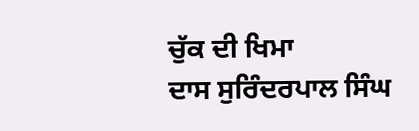ਚੁੱਕ ਦੀ ਖਿਮਾ
ਦਾਸ ਸੁਰਿੰਦਰਪਾਲ ਸਿੰਘ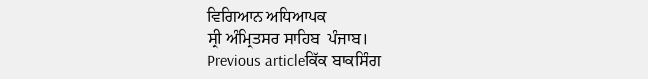ਵਿਗਿਆਨ ਅਧਿਆਪਕ
ਸ੍ਰੀ ਅੰਮ੍ਰਿਤਸਰ ਸਾਹਿਬ  ਪੰਜਾਬ।
Previous articleਕਿੱਕ ਬਾਕਸਿੰਗ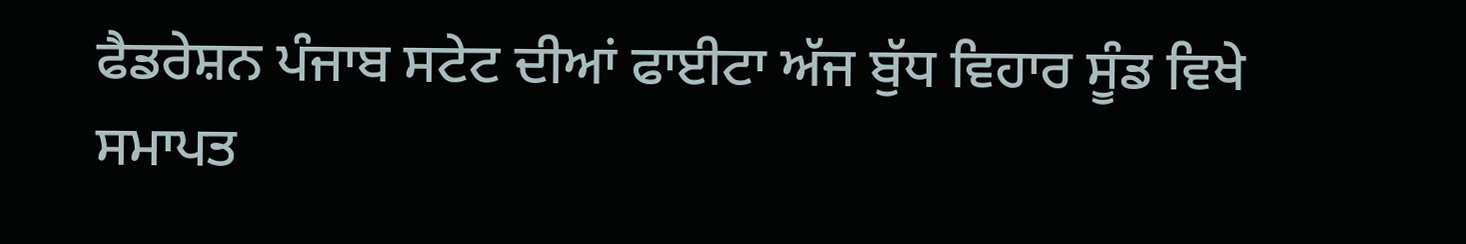ਫੈਡਰੇਸ਼ਨ ਪੰਜਾਬ ਸਟੇਟ ਦੀਆਂ ਫਾਈਟਾ ਅੱਜ ਬੁੱਧ ਵਿਹਾਰ ਸੂੰਡ ਵਿਖੇ ਸਮਾਪਤ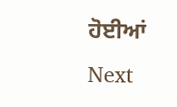ਹੋਈਆਂ
Next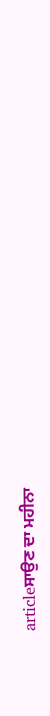articleਸਾਉਣ ਦਾ ਮਹੀਨਾ